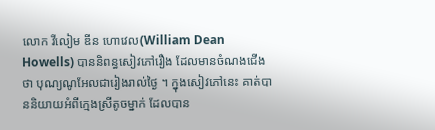លោក វីលៀម ឌីន ហោវេល(William Dean Howells) បាននិពន្ធសៀវភៅរឿង ដែលមានចំណងជើងថា បុណ្យណូអែលជារៀងរាល់ថ្ងៃ ។ ក្នុងសៀវភៅនេះ គាត់បាននិយាយអំពីក្មេងស្រីតូចម្នាក់ ដែលបាន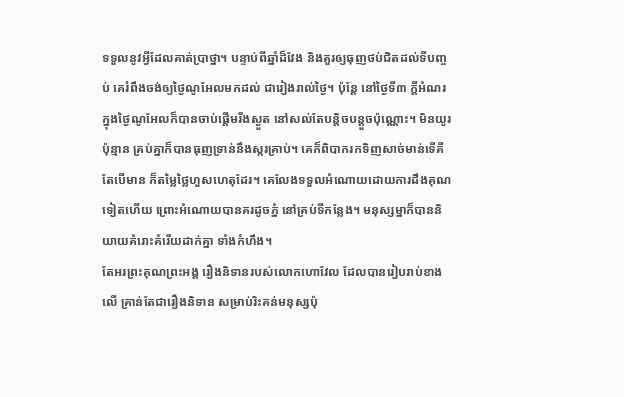ទទួលនូវអ្វីដែលគាត់ប្រាថ្នា។ បន្ទាប់ពីឆ្នាំដ៏វែង និងគួរឲ្យធុញថប់ជិតដល់ទីបញ្ចប់ គេរំពឹងចង់ឲ្យថ្ងៃណូអែលមកដល់ ជារៀងរាល់ថ្ងៃ។ ប៉ុន្តែ នៅថ្ងៃទី៣ ក្តីអំណរក្នុងថ្ងៃណូអែលក៏បានចាប់ផ្តើមរីងស្ងួត នៅសល់តែបន្តិចបន្តួចប៉ុណ្ណោះ។ មិនយូរប៉ុន្មាន គ្រប់គ្នាក៏បានធុញទ្រាន់នឹងស្ករគ្រាប់។ គេក៏ពិបាករកទិញសាច់មាន់ទើគី តែបើមាន ក៏តម្លៃថ្លៃហួសហេតុដែរ។ គេលែងទទួលអំណោយដោយការដឹងគុណទៀតហើយ ព្រោះអំណោយបានគរដូចភ្នំ នៅគ្រប់ទីកន្លែង។ មនុស្សម្នាក៏បាននិយាយគំរោះគំរើយដាក់គ្នា ទាំងកំហឹង។
តែអរព្រះគុណព្រះអង្គ រឿងនិទានរបស់លោកហោវែល ដែលបានរៀបរាប់ខាងលើ គ្រាន់តែជារឿងនិទាន សម្រាប់រិះគន់មនុស្សប៉ុ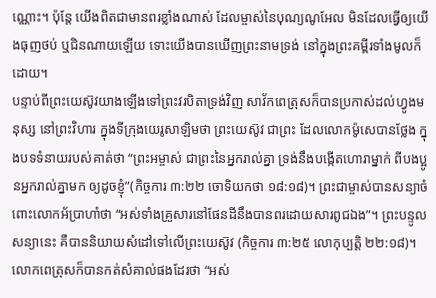ណ្ណោះ។ ប៉ុន្តែ យើងពិតជាមានពរខ្លាំងណាស់ ដែលម្ចាស់នៃបុណ្យណូអែល មិនដែលធ្វើឲ្យយើងធុញថប់ ឬជិនណាយឡើយ ទោះយើងបានឃើញព្រះនាមទ្រង់ នៅក្នុងព្រះគម្ពីរទាំងមូលក៏ដោយ។
បន្ទាប់ពីព្រះយេស៊ូវយាងឡើងទៅព្រះវរបិតាទ្រង់វិញ សាវ័កពេត្រុសក៏បានប្រកាស់ដល់ហ្វូងមនុស្ស នៅព្រះវិហារ ក្នុងទីក្រុងយេរូសាឡិមថា ព្រះយេស៊ូវ ជាព្រះ ដែលលោកម៉ូសេបានថ្លែង ក្នុងបទទំនាយរបស់គាត់ថា “ព្រះអម្ចាស់ ជាព្រះនៃអ្នករាល់គ្នា ទ្រង់នឹងបង្កើតហោរាម្នាក់ ពីបងប្អូនអ្នករាល់គ្នាមក ឲ្យដូចខ្ញុំ”(កិច្ចការ ៣:២២ ចោទិយកថា ១៨:១៨)។ ព្រះជាម្ចាស់បានសន្យាចំពោះលោកអ័ប្រាហាំថា “អស់ទាំងគ្រួសារនៅផែនដីនឹងបានពរដោយសារពូជឯង”។ ព្រះបន្ទូលសន្យានេះ គឺបាននិយាយសំដៅទៅលើព្រះយេស៊ូវ (កិច្ចការ ៣:២៥ លោកុប្បតិ្ត ២២:១៨)។ លោកពេត្រុសក៏បានកត់សំគាល់ផងដែរថា “អស់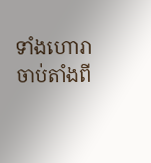ទាំងហោរា ចាប់តាំងពី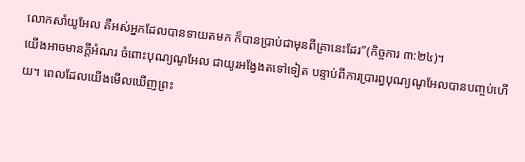លោកសាំយូអែល គឺអស់អ្នកដែលបានទាយតមក ក៏បានប្រាប់ជាមុនពីគ្រានេះដែរ”(កិច្ចការ ៣:២៤)។
យើងអាចមានក្តីអំណរ ចំពោះបុណ្យណូអែល ជាយូរអង្វែងតទៅទៀត បន្ទាប់ពីការបា្ររព្ធបុណ្យណូអែលបានបញ្ចប់ហើយ។ ពេលដែលយើងមើលឃើញព្រះ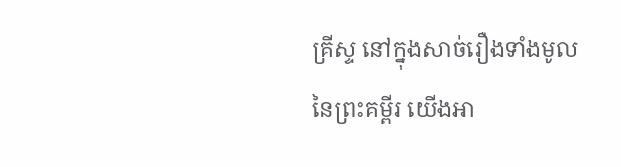គ្រីស្ទ នៅក្នុងសាច់រឿងទាំងមូល នៃព្រះគម្ពីរ យើងអា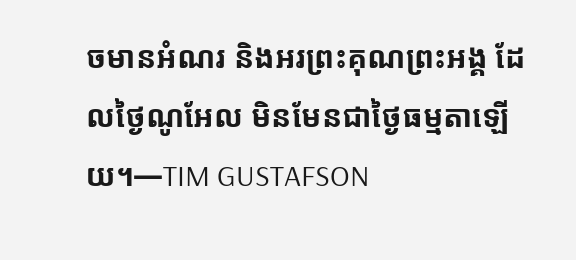ចមានអំណរ និងអរព្រះគុណព្រះអង្គ ដែលថ្ងៃណូអែល មិនមែនជាថ្ងៃធម្មតាឡើយ។—TIM GUSTAFSON